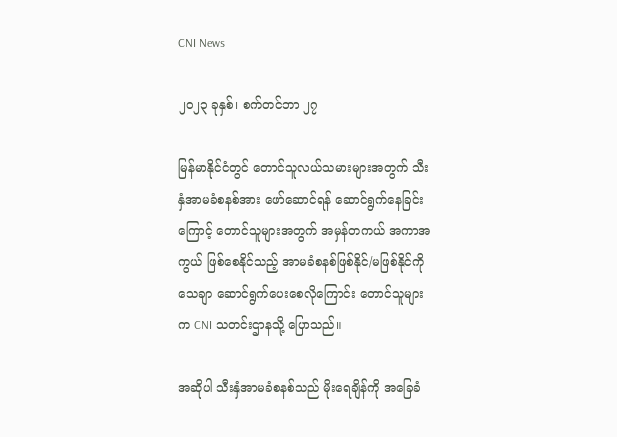CNI News

၂၀၂၃ ခုနှစ်၊ စက်တင်ဘာ ၂၇

မြန်မာနိုင်ငံတွင် တောင်သူလယ်သမားများအတွက် သီးနှံအာမခံစနစ်အား ဖော်ဆောင်ရန် ဆောင်ရွက်နေခြင်း ကြောင့် တောင်သူများအတွက် အမှန်တကယ် အကာအကွယ် ဖြစ်စေနိုင်သည့် အာမခံစနစ်ဖြစ်နိုင်/မဖြစ်နိုင်ကို သေချာ ဆောင်ရွက်ပေးစေလိုကြောင်း တောင်သူများက CNI သတင်းဌာနသို့ ပြောသည်။

အဆိုပါ သီးနှံအာမခံစနစ်သည် မိုးရေချိန်ကို အခြေခံ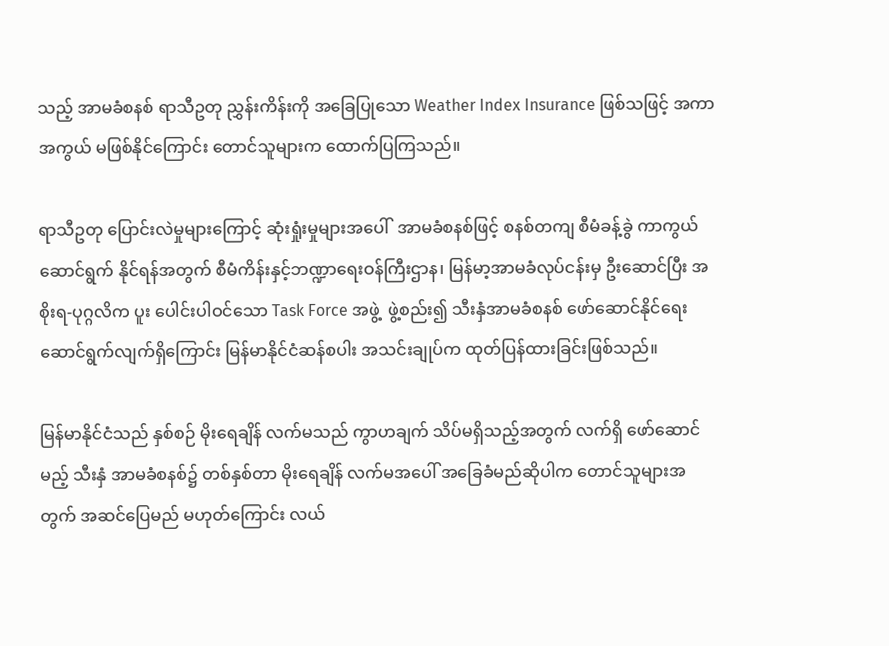သည့် အာမခံစနစ် ရာသီဥတု ညွှန်းကိန်းကို အခြေပြုသော Weather Index Insurance ဖြစ်သဖြင့် အကာအကွယ် မဖြစ်နိုင်ကြောင်း တောင်သူများက ထောက်ပြကြသည်။

ရာသီဥတု ပြောင်းလဲမှုများကြောင့် ဆုံးရှုံးမှုများအပေါ်  အာမခံစနစ်ဖြင့် စနစ်တကျ စီမံခန့်ခွဲ ကာကွယ်ဆောင်ရွက် နိုင်ရန်အတွက် စီမံကိန်းနှင့်ဘဏ္ဍာရေးဝန်ကြီးဌာန၊ မြန်မာ့အာမခံလုပ်ငန်းမှ ဦးဆောင်ပြီး အစိုးရ-ပုဂ္ဂလိက ပူး ပေါင်းပါဝင်သော Task Force အဖွဲ့  ဖွဲ့စည်း၍ သီးနှံအာမခံစနစ် ဖော်ဆောင်နိုင်ရေး ဆောင်ရွက်လျက်ရှိကြောင်း မြန်မာနိုင်ငံဆန်စပါး အသင်းချုပ်က ထုတ်ပြန်ထားခြင်းဖြစ်သည်။

မြန်မာနိုင်ငံသည် နှစ်စဉ် မိုးရေချိန် လက်မသည် ကွာဟချက် သိပ်မရှိသည့်အတွက် လက်ရှိ ဖော်ဆောင်မည့် သီးနှံ အာမခံစနစ်၌ တစ်နှစ်တာ မိုးရေချိန် လက်မအပေါ် အခြေခံမည်ဆိုပါက တောင်သူများအတွက် အဆင်ပြေမည် မဟုတ်ကြောင်း လယ်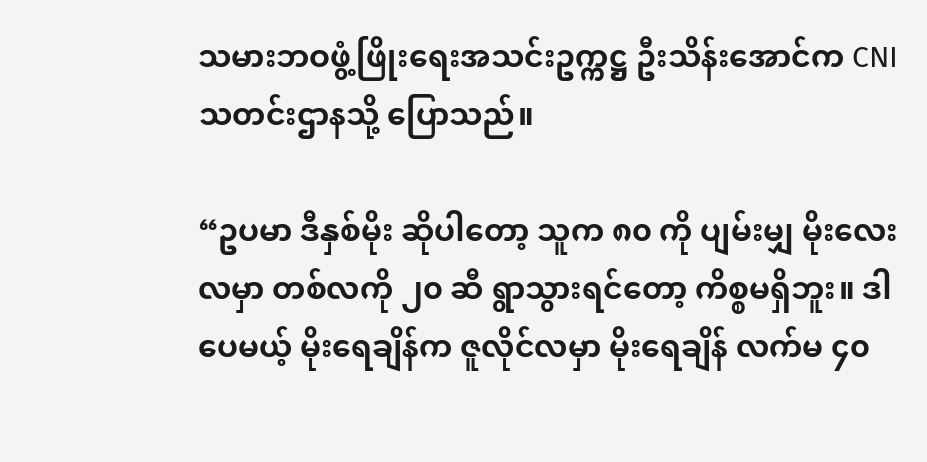သမားဘဝဖွံ့ဖြိုးရေးအသင်းဥက္ကဋ္ဌ ဦးသိန်းအောင်က CNI သတင်းဌာနသို့ ပြောသည်။

“ဥပမာ ဒီနှစ်မိုး ဆိုပါတော့ သူက ၈၀ ကို ပျမ်းမျှ မိုးလေးလမှာ တစ်လကို ၂၀ ဆီ ရွာသွားရင်တော့ ကိစ္စမရှိဘူး။ ဒါပေမယ့် မိုးရေချိန်က ဇူလိုင်လမှာ မိုးရေချိန် လက်မ ၄၀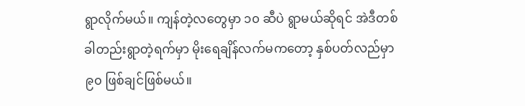ရွာလိုက်မယ်။ ကျန်တဲ့လတွေမှာ ၁၀ ဆီပဲ ရွာမယ်ဆိုရင် အဲဒီတစ်ခါတည်းရွာတဲ့ရက်မှာ မိုးရေချိန်လက်မကတော့ နှစ်ပတ်လည်မှာ ၉၀ ဖြစ်ချင်ဖြစ်မယ်။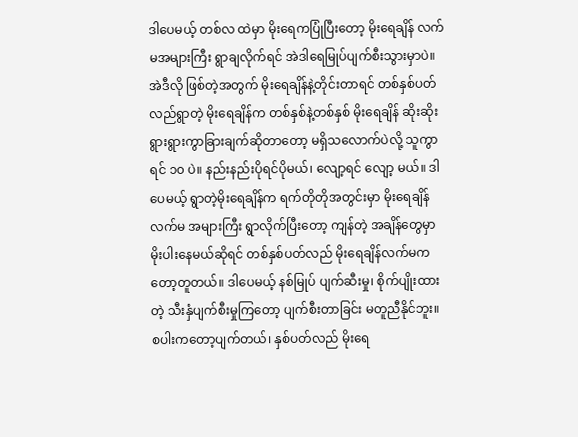ဒါပေမယ့် တစ်လ ထဲမှာ မိုးရေကပြုံပြီးတော့ မိုးရေချိန် လက်မအများကြီး ရွာချလိုက်ရင် အဲဒါရေမြုပ်ပျက်စီးသွားမှာပဲ။ အဲဒီလို ဖြစ်တဲ့အတွက် မိုးရေချိန်နဲ့တိုင်းတာရင် တစ်နှစ်ပတ်လည်ရွာတဲ့ မိုးရေချိန်က တစ်နှစ်နဲ့တစ်နှစ် မိုးရေချိန် ဆိုးဆိုး ရွားရွားကွာခြားချက်ဆိုတာတော့ မရှိသလောက်ပဲလို့ သူကွာရင် ၁၀ ပဲ။ နည်းနည်းပိုရင်ပိုမယ်၊ လျော့ရင် လျော့ မယ်။ ဒါပေမယ့် ရွာတဲ့မိုးရေချိန်က ရက်တိုတိုအတွင်းမှာ မိုးရေချိန်လက်မ အများကြီး ရွာလိုက်ပြီးတော့ ကျန်တဲ့ အချိန်တွေမှာ မိုးပါးနေမယ်ဆိုရင် တစ်နှစ်ပတ်လည် မိုးရေချိန်လက်မကတော့တူတယ်။ ဒါပေမယ့် နစ်မြုပ် ပျက်ဆီးမှု၊ စိုက်ပျိုးထားတဲ့ သီးနှံပျက်စီးမှုကြတော့ ပျက်စီးတာခြင်း မတူညီနိုင်ဘူး။ စပါးကတော့ပျက်တယ်၊ နှစ်ပတ်လည် မိုးရေ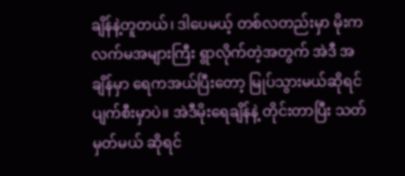ချိန်နဲ့တူတယ်၊ ဒါပေမယ့် တစ်လတည်းမှာ မိုးက လက်မအများကြီး ရွာလိုက်တဲ့အတွက် အဲဒီ အချိန်မှာ ရေကအယ်ပြီးတော့ မြုပ်သွားမယ်ဆိုရင် ပျက်စီးမှာပဲ။ အဲဒီမိုးရေချိန်နဲ့ တိုင်းတာပြီး သတ်မှတ်မယ် ဆိုရင်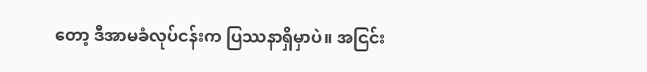တော့ ဒီအာမခံလုပ်ငန်းက ပြဿနာရှိမှာပဲ။ အငြင်း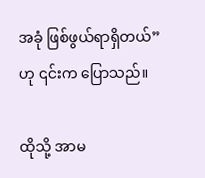အခုံ ဖြစ်ဖွယ်ရာရှိတယ်” ဟု ၎င်းက ပြောသည်။

ထိုသို့ အာမ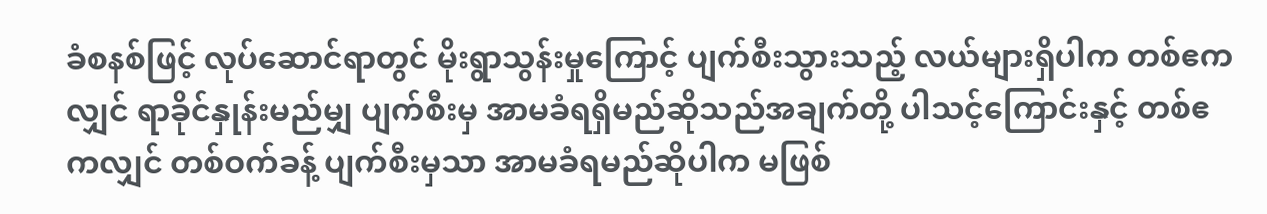ခံစနစ်ဖြင့် လုပ်ဆောင်ရာတွင် မိုးရွာသွန်းမှုကြောင့် ပျက်စီးသွားသည့် လယ်များရှိပါက တစ်ဧကလျှင် ရာခိုင်နှုန်းမည်မျှ ပျက်စီးမှ အာမခံရရှိမည်ဆိုသည်အချက်တို့ ပါသင့်ကြောင်းနှင့် တစ်ဧကလျှင် တစ်ဝက်ခန့် ပျက်စီးမှသာ အာမခံရမည်ဆိုပါက မဖြစ်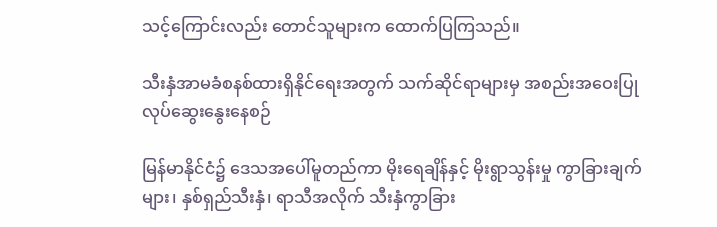သင့်ကြောင်းလည်း တောင်သူများက ထောက်ပြကြသည်။

သီးနှံအာမခံစနစ်ထားရှိနိုင်ရေးအတွက် သက်ဆိုင်ရာများမှ အစည်းအဝေးပြုလုပ်ဆွေးနွေးနေစဉ်

မြန်မာနိုင်ငံ၌ ဒေသအပေါ်မူတည်ကာ မိုးရေချိန်နှင့် မိုးရွာသွန်းမှု ကွာခြားချက်များ၊ နှစ်ရှည်သီးနှံ၊ ရာသီအလိုက် သီးနှံကွာခြား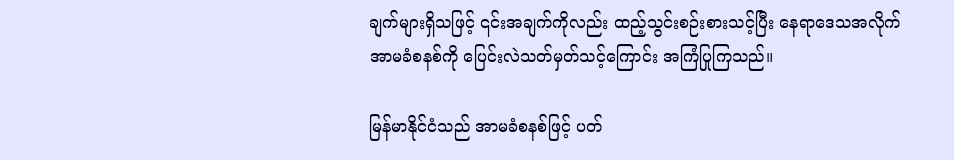ချက်များရှိသဖြင့် ၎င်းအချက်ကိုလည်း ထည့်သွင်းစဉ်းစားသင့်ပြီး နေရာဒေသအလိုက် အာမခံစနစ်ကို ပြေင်းလဲသတ်မှတ်သင့်ကြောင်း အကြံပြုကြသည်။

မြန်မာနိုင်ငံသည် အာမခံစနစ်ဖြင့် ပတ်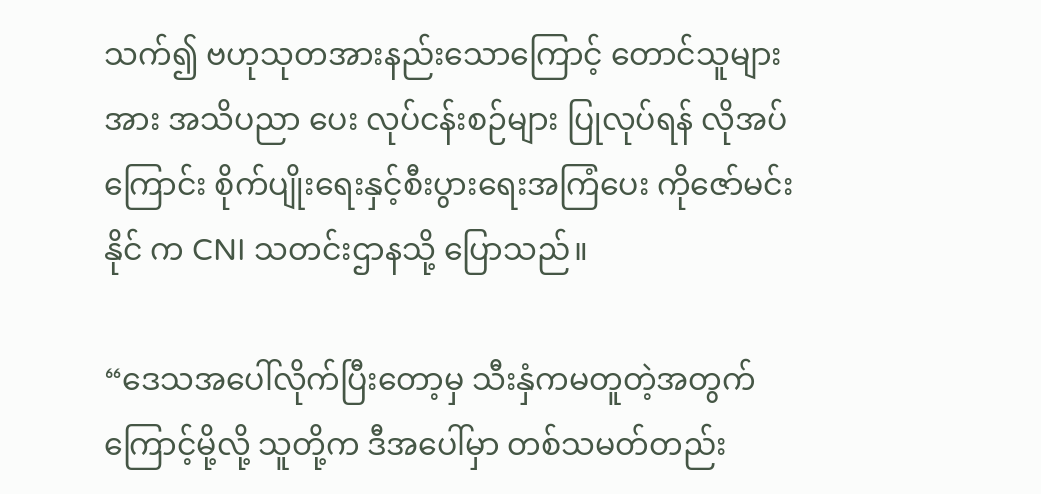သက်၍ ဗဟုသုတအားနည်းသောကြောင့် တောင်သူများအား အသိပညာ ပေး လုပ်ငန်းစဉ်များ ပြုလုပ်ရန် လိုအပ်ကြောင်း စိုက်ပျိုးရေးနှင့်စီးပွားရေးအကြံပေး ကိုဇော်မင်းနိုင် က CNI သတင်းဌာနသို့ ပြောသည်။

“ဒေသအပေါ်လိုက်ပြီးတော့မှ သီးနှံကမတူတဲ့အတွက်ကြောင့်မို့လို့ သူတို့က ဒီအပေါ်မှာ တစ်သမတ်တည်း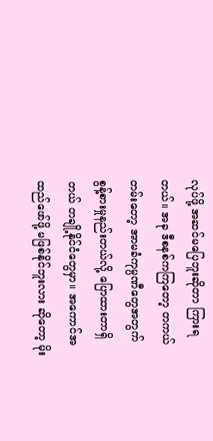လုပ်ဖို့ အဆင်မပြေဘူးဆိုတာ ကြားရတယ်။ အခု ဒီစနစ်ကကြတော့ တကယ်တမ်းတော့ အာမခံကုမ္ပဏီတွေအတွက် စွန့်စားမှုနည်းတယ်လို့ ပြောထားတာရှိတယ် တချို့နိုင်ငံတွေမှာ။ အကောင်အထည်ဖော်ဖို့ မဖြစ်နိုင်ဘူးလား ဆိုတော့ မိုး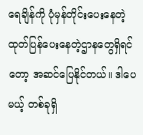ရေချိန်ကို ပုံမှန်တိုင်းပေးနေတဲ့ ထုတ်ပြန်ပေးနေတဲ့ဌာနတွေရှိရင်တော့ အဆင်ပြေနိုင်တယ်။ ဒါပေမယ့် တစ်ခုရှိ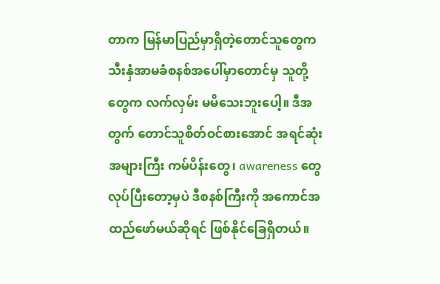တာက မြန်မာပြည်မှာရှိတဲ့တောင်သူတွေက သီးနှံအာမခံစနစ်အပေါ်မှာ‌တောင်မှ သူတို့တွေက လက်လှမ်း မမိသေးဘူးပေါ့။ ဒီအတွက် တောင်သူစိတ်ဝင်စားအောင် အရင်ဆုံး အများကြီး ကမ်ပိန်းတွေ၊ awareness တွေ လုပ်ပြီးတော့မှပဲ ဒီစနစ်ကြီးကို အကောင်အထည်ဖော်မယ်ဆိုရင် ဖြစ်နိုင်ခြေရှိတယ်။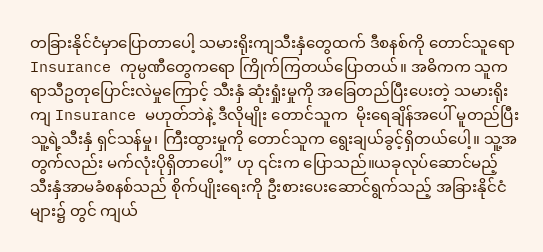တခြားနိုင်ငံမှာပြောတာပေါ့ သမားရိုးကျသီးနှံတွေထက် ဒီစနစ်ကို တောင်သူရော Insurance ကုမ္ပဏီတွေကရော ကြိုက်ကြတယ်ပြောတယ်။ အဓိကက သူက ရာသီဥတုပြောင်းလဲမှုကြောင့် သီးနှံ ဆုံးရှုံးမှုကို အခြေတည်ပြီးပေးတဲ့ သမားရိုးကျ Insurance မဟုတ်ဘဲနဲ့ ဒီလိုမျိုး တောင်သူက  မိုးရေချိန်အပေါ် မူတည်ပြီး သူ့ရဲ့သီးနှံ ရှင်သန်မှု၊ ကြီးထွားမှုကို တောင်သူက ရွေးချယ်ခွင့်ရှိတယ်ပေါ့။ သူ့အတွက်လည်း မက်လုံးပိုရှိတာပေါ့” ဟု ၎င်းက ပြောသည်။ယခုလုပ်ဆောင်မည့် သီးနှံအာမခံစနစ်သည် စိုက်ပျိုးရေးကို ဦးစားပေးဆောင်ရွက်သည့် အခြားနိုင်ငံများ၌ တွင် ကျယ်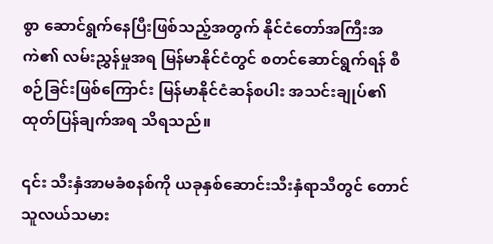စွာ ဆောင်ရွက်နေပြီးဖြစ်သည့်အတွက် နိုင်ငံတော်အကြီးအကဲ၏ လမ်းညွှန်မှုအရ မြန်မာနိုင်ငံတွင် စတင်ဆောင်ရွက်ရန် စီစဉ်ခြင်းဖြစ်ကြောင်း မြန်မာနိုင်ငံဆန်စပါး အသင်းချုပ်၏ ထုတ်ပြန်ချက်အရ သိရသည်။

၎င်း သီးနှံအာမခံစနစ်ကို ယခုနှစ်ဆောင်းသီးနှံရာသီတွင် တောင်သူလယ်သမား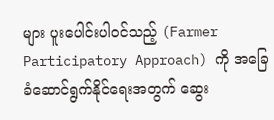များ ပူးပေါင်းပါဝင်သည့် (Farmer Participatory Approach) ကို အခြေခံဆောင်ရွက်နိုင်ရေးအတွက် ဆွေး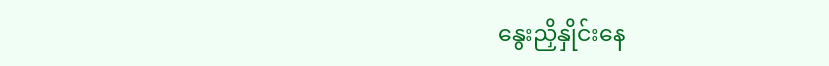နွေးညှိနှိုင်းနေ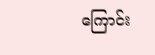ကြောင်း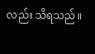လည်း သိရသည်။